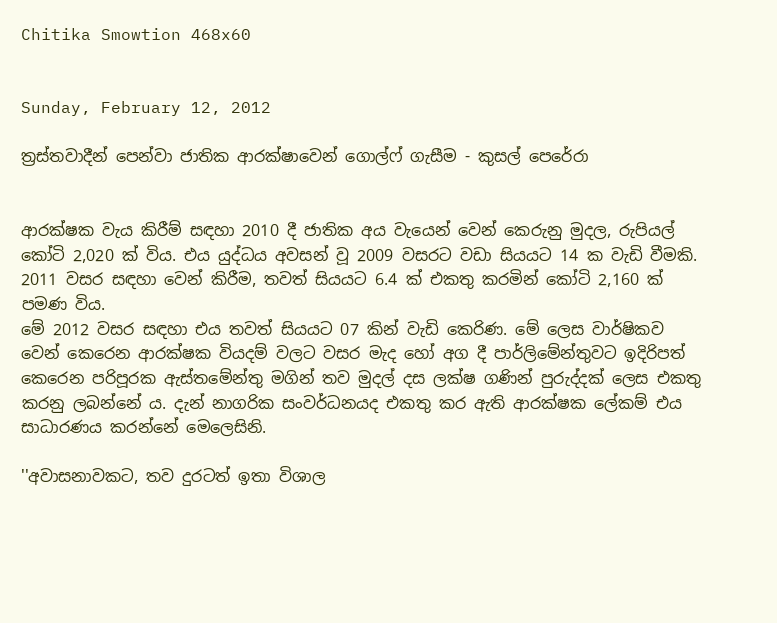Chitika Smowtion 468x60


Sunday, February 12, 2012

ත්‍රස්තවාදීන් පෙන්වා ජාතික ආරක්ෂාවෙන් ගොල්ෆ් ගැසීම - කුසල් පෙරේරා


ආරක්ෂක වැය කිරීම් සඳහා 2010 දී ජාතික අය වැයෙන් වෙන් කෙරුනු මුදල, රුපියල් කෝටි 2,020 ක් විය. එය යුද්ධය අවසන් වූ 2009 වසරට වඩා සියයට 14 ක වැඩි වීමකි. 2011 වසර සඳහා වෙන් කිරීම, තවත් සියයට 6.4 ක් එකතු කරමින් කෝටි 2,160 ක් පමණ විය.
මේ 2012 වසර සඳහා එය තවත් සියයට 07 කින් වැඩි කෙරිණ. මේ ලෙස වාර්ෂිකව වෙන් කෙරෙන ආරක්ෂක වියදම් වලට වසර මැද හෝ අග දී පාර්ලිමේන්තුවට ඉදිරිපත් කෙරෙන පරිපූරක ඇස්තමේන්තු මගින් තව මුදල් දස ලක්ෂ ගණින් පුරුද්දක් ලෙස එකතු කරනු ලබන්නේ ය. දැන් නාගරික සංවර්ධනයද එකතු කර ඇති ආරක්ෂක ලේකම් එය සාධාරණය කරන්නේ මෙලෙසිනි.

''අවාසනාවකට, තව දුරටත් ඉතා විශාල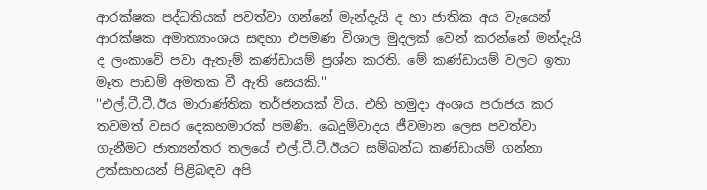ආරක්ෂක පද්ධතියක් පවත්වා ගන්නේ මැන්දැයි ද හා ජාතික අය වැයෙන් ආරක්ෂක අමාත්‍යාංශය සඳහා එපමණ විශාල මුදලක් වෙන් කරන්නේ මන්දැයි ද ලංකාවේ පවා ඇතැම් කණ්ඩායම් ප්‍රශ්න කරති. මේ කණ්ඩායම් වලට ඉතා මෑත පාඩම් අමතක වී ඇති සෙයකි.''
''එල්.ටී.ටී.ඊය මාරාණ්තික තර්ජනයක් විය. එහි හමුදා අංශය පරාජය කර තවමත් වසර දෙකහමාරක් පමණි. ඛෙදුම්වාදය ජීවමාන ලෙස පවත්වා ගැනීමට ජාත්‍යන්තර තලයේ එල්.ටී.ටී.ඊයට සම්බන්ධ කණ්ඩායම් ගන්නා උත්සාහයන් පිළිබඳව අපි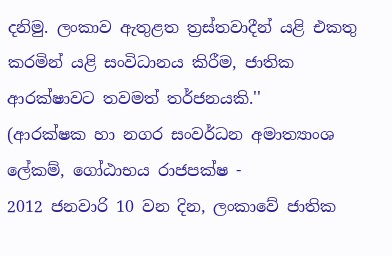දනිමු. ලංකාව ඇතුළත ත්‍රස්තවාදීන් යළි එකතු කරමින් යළි සංවිධානය කිරීම, ජාතික ආරක්ෂාවට තවමත් තර්ජනයකි.''
(ආරක්ෂක හා නගර සංවර්ධන අමාත්‍යාංශ ලේකම්, ගෝඨාභය රාජපක්ෂ -
2012 ජනවාරි 10 වන දින, ලංකාවේ ජාතික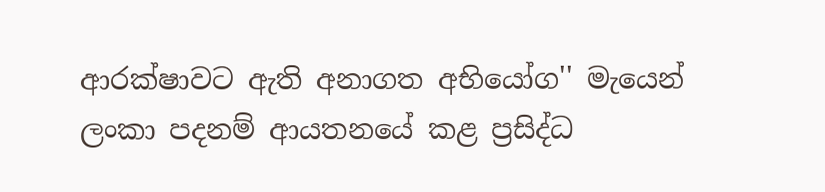ආරක්ෂාවට ඇති අනාගත අභියෝග'' මැයෙන්
ලංකා පදනම් ආයතනයේ කළ ප්‍රසිද්ධ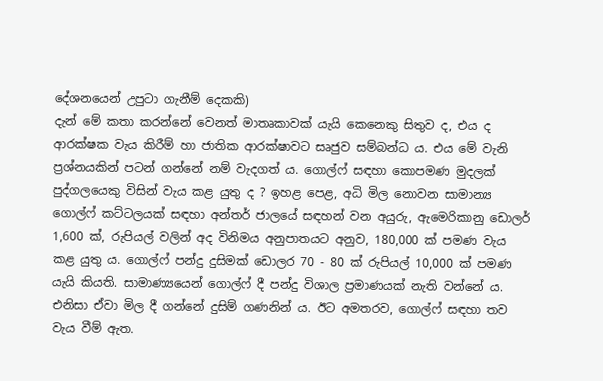දේශනයෙන් උපුටා ගැනීම් දෙකකි)
දැන් මේ කතා කරන්නේ වෙනත් මාතෘකාවක් යැයි කෙනෙකු සිතුව ද, එය ද ආරක්ෂක වැය කිරීම් හා ජාතික ආරක්ෂාවට සෘජුව සම්බන්ධ ය. එය මේ වැනි ප්‍රශ්නයකින් පටන් ගන්නේ නම් වැදගත් ය. ගොල්ෆ් සඳහා කොපමණ මුදලක් පුද්ගලයෙකු විසින් වැය කළ යුතු ද ? ඉහළ පෙළ, අධි මිල නොවන සාමාන්‍ය ගොල්ෆ් කට්ටලයක් සඳහා අන්තර් ජාලයේ සඳහන් වන අයුරු, ඇමෙරිකානු ඩොලර් 1,600 ක්, රුපියල් වලින් අද විනිමය අනුපාතයට අනුව, 180,000 ක් පමණ වැය කළ යුතු ය. ගොල්ෆ් පන්දු දුසිමක් ඩොලර 70 - 80 ක් රුපියල් 10,000 ක් පමණ යැයි කියති. සාමාණ්‍යයෙන් ගොල්ෆ් දී පන්දු විශාල ප්‍රමාණයක් නැති වන්නේ ය. එනිසා ඒවා මිල දී ගන්නේ දුසිම් ගණනින් ය. ඊට අමතරව, ගොල්ෆ් සඳහා තව වැය වීම් ඇත.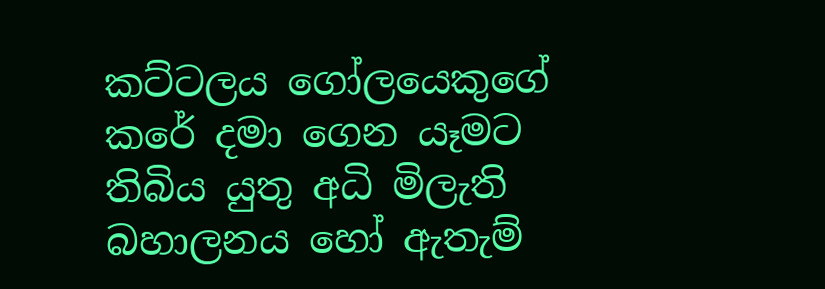කට්ටලය ගෝලයෙකුගේ කරේ දමා ගෙන යෑමට තිබිය යුතු අධි මිලැති බහාලනය හෝ ඇතැම්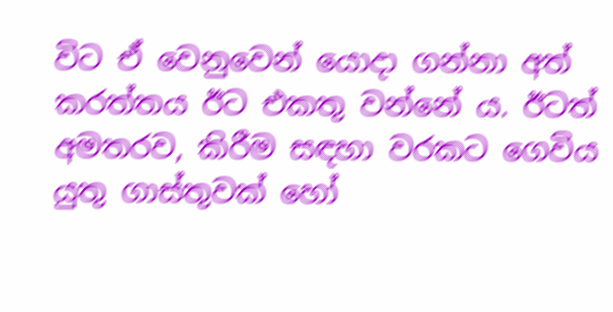විට ඒ වෙනුවෙන් යොදා ගන්නා අත් කරත්තය ඊට එකතු වන්නේ ය. ඊටත් අමතරව, කිරීම සඳහා වරකට ගෙවිය යුතු ගාස්තුවක් හෝ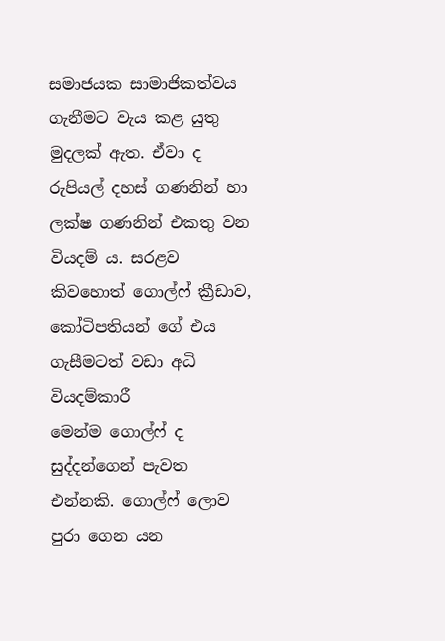සමාජයක සාමාජිකත්වය ගැනීමට වැය කළ යුතු මුදලක් ඇත. ඒවා ද රුපියල් දහස් ගණනින් හා ලක්ෂ ගණනින් එකතු වන වියදම් ය. සරළව කිවහොත් ගොල්ෆ් ක්‍රීඩාව, කෝටිපතියන් ගේ එය ගැසීමටත් වඩා අධි වියදම්කාරී
මෙන්ම ගොල්ෆ් ද සුද්දන්ගෙන් පැවත එන්නකි. ගොල්ෆ් ලොව පුරා ගෙන යන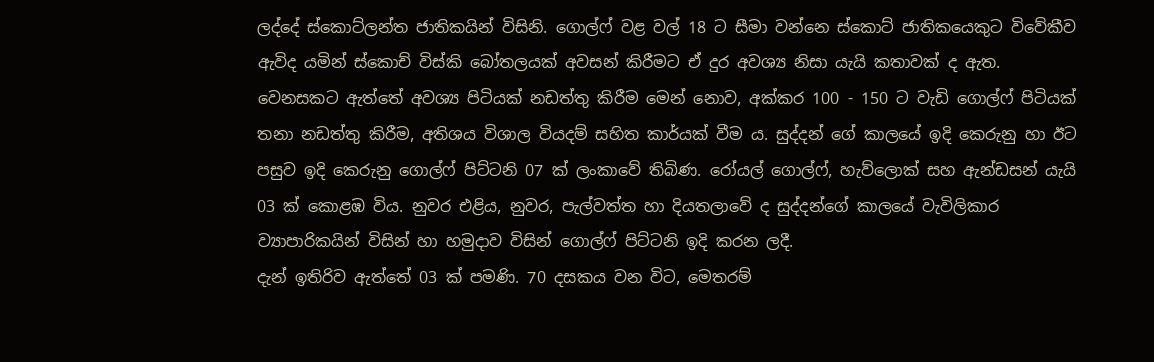ලද්දේ ස්කොට්ලන්ත ජාතිකයින් විසිනි. ගොල්ෆ් වළ වල් 18 ට සීමා වන්නෙ ස්කොට් ජාතිකයෙකුට විවේකීව ඇවිද යමින් ස්කොච් විස්කි බෝතලයක් අවසන් කිරීමට ඒ දුර අවශ්‍ය නිසා යැයි කතාවක් ද ඇත. වෙනසකට ඇත්තේ අවශ්‍ය පිටියක් නඩත්තු කිරීම මෙන් නොව, අක්කර 100 - 150 ට වැඩි ගොල්ෆ් පිටියක් තනා නඩත්තු කිරීම, අතිශය විශාල වියදම් සහිත කාර්යක් වීම ය. සුද්දන් ගේ කාලයේ ඉදි කෙරුනු හා ඊට පසුව ඉදි කෙරුනු ගොල්ෆ් පිට්ටනි 07 ක් ලංකාවේ තිබිණ. රෝයල් ගොල්ෆ්, හැව්ලොක් සහ ඇන්ඩසන් යැයි 03 ක් කොළඹ විය. නුවර එළිය, නුවර, පැල්වත්ත හා දියතලාවේ ද සුද්දන්ගේ කාලයේ වැවිලිකාර ව්‍යාපාරිකයින් විසින් හා හමුදාව විසින් ගොල්ෆ් පිට්ටනි ඉදි කරන ලදී.
දැන් ඉතිරිව ඇත්තේ 03 ක් පමණි. 70 දසකය වන විට, මෙතරම්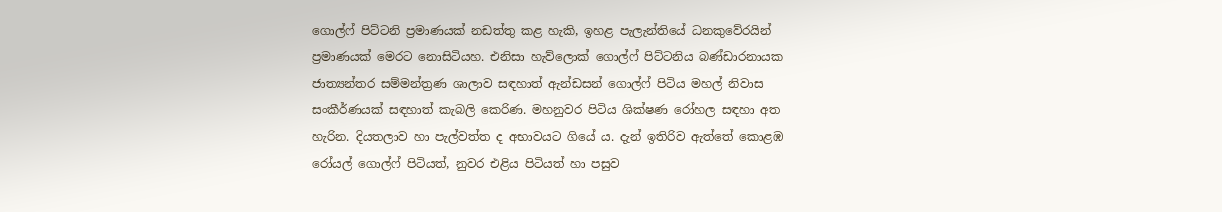ගොල්ෆ් පිට්ටනි ප්‍රමාණයක් නඩත්තු කළ හැකි, ඉහළ පැලැන්තියේ ධනකුවේරයින් ප්‍රමාණයක් මෙරට නොසිටියහ. එනිසා හැව්ලොක් ගොල්ෆ් පිට්ටනිය බණ්ඩාරනායක ජාත්‍යන්තර සම්මන්ත්‍රණ ශාලාව සඳහාත් ඇන්ඩසන් ගොල්ෆ් පිටිය මහල් නිවාස සංකීර්ණයක් සඳහාත් කැබලි කෙරිණ. මහනුවර පිටිය ශික්ෂණ රෝහල සඳහා අත හැරින. දියතලාව හා පැල්වත්ත ද අභාවයට ගියේ ය. දැන් ඉතිරිව ඇත්තේ කොළඹ රෝයල් ගොල්ෆ් පිටියත්, නුවර එළිය පිටියත් හා පසුව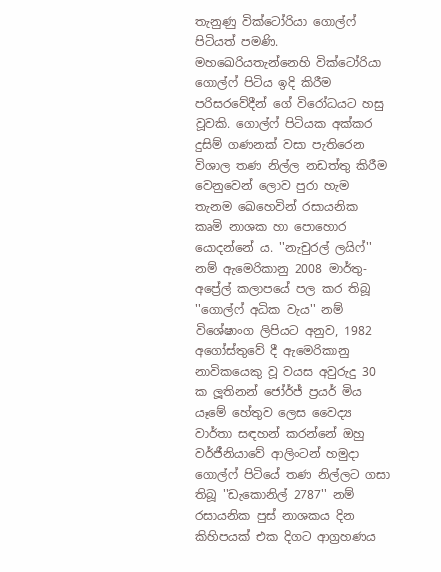තැනුණු වික්ටෝරියා ගොල්ෆ් පිටියත් පමණි.
මහඛෙරියතැන්නෙහි වික්ටෝරියා ගොල්ෆ් පිටිය ඉදි කිරීම පරිසරවේදීන් ගේ විරෝධයට හසු වූවකි. ගොල්ෆ් පිටියක අක්කර දුසිම් ගණනක් වසා පැතිරෙන විශාල තණ නිල්ල නඩත්තු කිරීම වෙනුවෙන් ලොව පුරා හැම තැනම ඛෙහෙවින් රසායනික කෘමි නාශක හා පොහොර යොදන්නේ ය. ''නැචුරල් ලයිෆ්'' නම් ඇමෙරිකානු 2008 මාර්තු-අප්‍රේල් කලාපයේ පල කර තිබූ ''ගොල්ෆ් අධික වැය'' නම් විශේෂාංග ලිපියට අනුව, 1982 අගෝස්තුවේ දී ඇමෙරිකානු නාවිකයෙකු වූ වයස අවුරුදු 30 ක ලූතිනන් ජෝර්ජ් ප්‍රයර් මිය යෑමේ හේතුව ලෙස වෛද්‍ය වාර්තා සඳහන් කරන්නේ ඔහු වර්ජීනියාවේ ආලිංටන් හමුදා ගොල්ෆ් පිටියේ තණ නිල්ලට ගසා තිබූ ''ඩැකොනිල් 2787'' නම් රසායනික පුස් නාශකය දින කිහිපයක් එක දිගට ආග්‍රහණය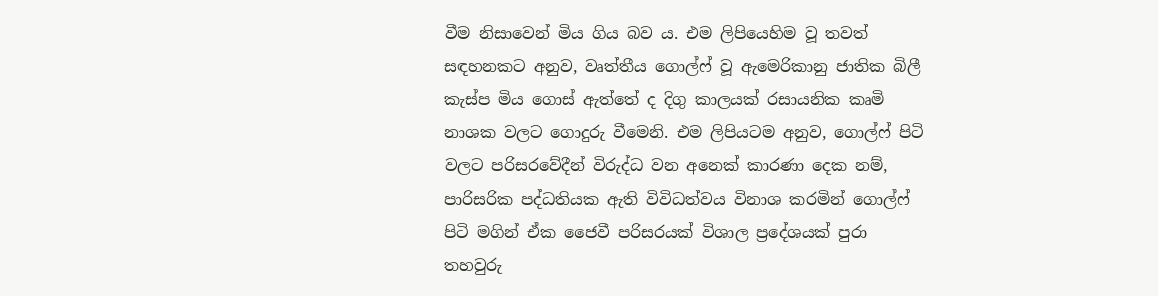වීම නිසාවෙන් මිය ගිය බව ය. එම ලිපියෙහිම වූ තවත් සඳහනකට අනුව, වෘත්තීය ගොල්ෆ් වූ ඇමෙරිකානු ජාතික බිලී කැස්ප මිය ගොස් ඇත්තේ ද දිගු කාලයක් රසායනික කෘමි නාශක වලට ගොදුරු වීමෙනි. එම ලිපියටම අනුව, ගොල්ෆ් පිටි වලට පරිසරවේදීන් විරුද්ධ වන අනෙක් කාරණා දෙක නම්, පාරිසරික පද්ධතියක ඇති විවිධත්වය විනාශ කරමින් ගොල්ෆ් පිටි මගින් ඒක ජෛවී පරිසරයක් විශාල ප්‍රදේශයක් පුරා තහවුරු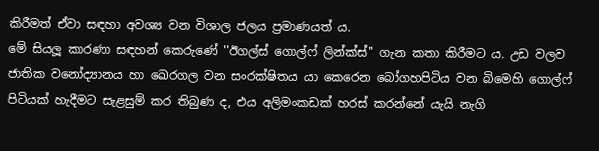කිරීමත් ඒවා සඳහා අවශ්‍ය වන විශාල ජලය ප්‍රමාණයත් ය.
මේ සියලූ කාරණා සඳහන් කෙරුණේ ''ඊගල්ස් ගොල්ෆ් ලින්ක්ස්'' ගැන කතා කිරීමට ය. උඩ වලව ජාතික වනෝද්‍යානය හා ඛෙරගල වන සංරක්ෂිතය යා කෙරෙන බෝගහපිටිය වන බිමෙහි ගොල්ෆ් පිටියක් හැදීමට සැළසුම් කර තිබුණ ද, එය අලිමංකඩක් හරස් කරන්නේ යැයි නැගි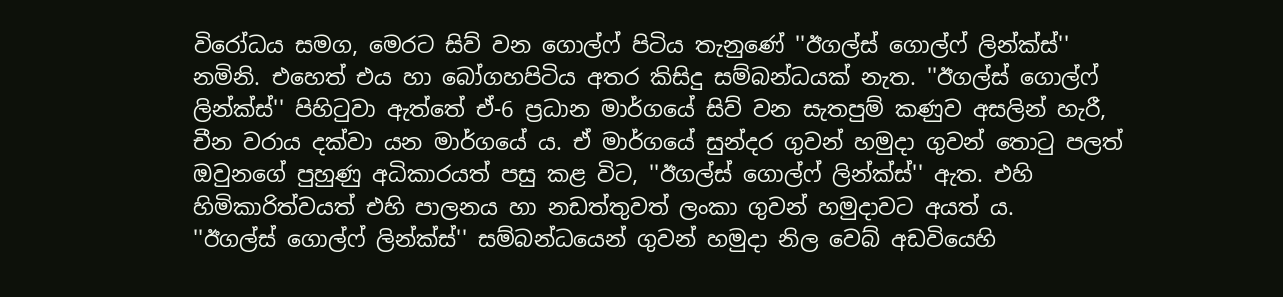විරෝධය සමග, මෙරට සිව් වන ගොල්ෆ් පිටිය තැනුණේ ''ඊගල්ස් ගොල්ෆ් ලින්ක්ස්'' නමිනි. එහෙත් එය හා බෝගහපිටිය අතර කිසිදු සම්බන්ධයක් නැත. ''ඊගල්ස් ගොල්ෆ් ලින්ක්ස්'' පිහිටුවා ඇත්තේ ඒ-6 ප්‍රධාන මාර්ගයේ සිව් වන සැතපුම් කණුව අසලින් හැරී, චීන වරාය දක්වා යන මාර්ගයේ ය. ඒ මාර්ගයේ සුන්දර ගුවන් හමුදා ගුවන් තොටු පලත් ඔවුනගේ පුහුණු අධිකාරයත් පසු කළ විට, ''ඊගල්ස් ගොල්ෆ් ලින්ක්ස්'' ඇත. එහි හිමිකාරිත්වයත් එහි පාලනය හා නඩත්තුවත් ලංකා ගුවන් හමුදාවට අයත් ය.
''ඊගල්ස් ගොල්ෆ් ලින්ක්ස්'' සම්බන්ධයෙන් ගුවන් හමුදා නිල වෙබ් අඩවියෙහි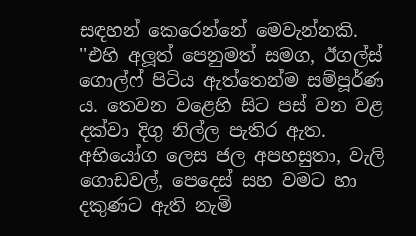සඳහන් කෙරෙන්නේ මෙවැන්නකි. ''එහි අලූත් පෙනුමත් සමග, ඊගල්ස් ගොල්ෆ් පිටිය ඇත්තෙන්ම සම්පූර්ණ ය. තෙවන වළෙහි සිට පස් වන වළ දක්වා දිගු නිල්ල පැතිර ඇත. අභියෝග ලෙස ජල අපහසුතා, වැලි ගොඩවල්, පෙදෙස් සහ වමට හා දකුණට ඇති නැමි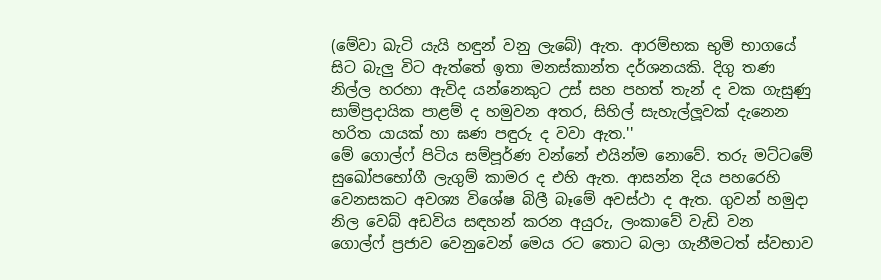(මේවා ඛැටි යැයි හඳුන් වනු ලැබේ) ඇත. ආරම්භක භුමි භාගයේ සිට බැලු විට ඇත්තේ ඉතා මනස්කාන්ත දර්ශනයකි. දිගු තණ නිල්ල හරහා ඇවිද යන්නෙකුට උස් සහ පහත් තැන් ද වක ගැසුණු සාම්ප්‍රදායික පාළම් ද හමුවන අතර, සිහිල් සැහැල්ලූවක් දැනෙන හරිත යායක් හා ඝණ පඳුරු ද වවා ඇත.''
මේ ගොල්ෆ් පිටිය සම්පූර්ණ වන්නේ එයින්ම නොවේ. තරු මට්ටමේ සුඛෝපභෝගී ලැගුම් කාමර ද එහි ඇත. ආසන්න දිය පහරෙහි වෙනසකට අවශ්‍ය විශේෂ බිලී බෑමේ අවස්ථා ද ඇත. ගුවන් හමුදා නිල වෙබ් අඩවිය සඳහන් කරන අයුරු, ලංකාවේ වැඩි වන ගොල්ෆ් ප්‍රජාව වෙනුවෙන් මෙය රට තොට බලා ගැනීමටත් ස්වභාව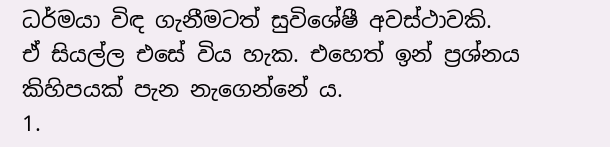ධර්මයා විඳ ගැනීමටත් සුවිශේෂී අවස්ථාවකි.
ඒ සියල්ල එසේ විය හැක. එහෙත් ඉන් ප්‍රශ්නය කිහිපයක් පැන නැගෙන්නේ ය.
1.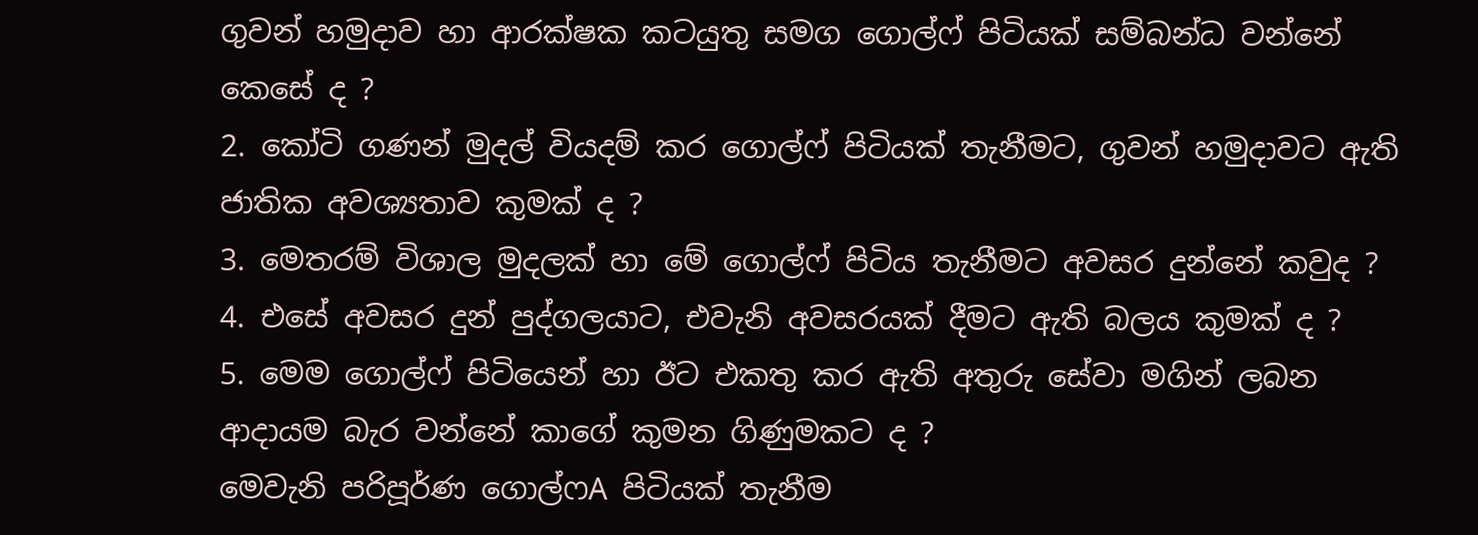ගුවන් හමුදාව හා ආරක්ෂක කටයුතු සමග ගොල්ෆ් පිටියක් සම්බන්ධ වන්නේ කෙසේ ද ?
2. කෝටි ගණන් මුදල් වියදම් කර ගොල්ෆ් පිටියක් තැනීමට, ගුවන් හමුදාවට ඇති ජාතික අවශ්‍යතාව කුමක් ද ?
3. මෙතරම් විශාල මුදලක් හා මේ ගොල්ෆ් පිටිය තැනීමට අවසර දුන්නේ කවුද ?
4. එසේ අවසර දුන් පුද්ගලයාට, එවැනි අවසරයක් දීමට ඇති බලය කුමක් ද ?
5. මෙම ගොල්ෆ් පිටියෙන් හා ඊට එකතු කර ඇති අතුරු සේවා මගින් ලබන ආදායම බැර වන්නේ කාගේ කුමන ගිණුමකට ද ?
මෙවැනි පරිපූර්ණ ගොල්ෆA පිටියක් තැනීම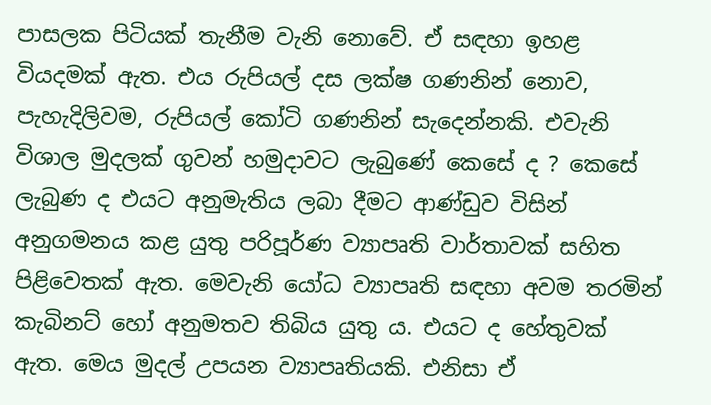පාසලක පිටියක් තැනීම වැනි නොවේ. ඒ සඳහා ඉහළ වියදමක් ඇත. එය රුපියල් දස ලක්ෂ ගණනින් නොව, පැහැදිලිවම, රුපියල් කෝටි ගණනින් සැදෙන්නකි. එවැනි විශාල මුදලක් ගුවන් හමුදාවට ලැබුණේ කෙසේ ද ? කෙසේ ලැබුණ ද එයට අනුමැතිය ලබා දීමට ආණ්ඩුව විසින් අනුගමනය කළ යුතු පරිපූර්ණ ව්‍යාපෘති වාර්තාවක් සහිත පිළිවෙතක් ඇත. මෙවැනි යෝධ ව්‍යාපෘති සඳහා අවම තරමින් කැබිනට් හෝ අනුමතව තිබිය යුතු ය. එයට ද හේතුවක් ඇත. මෙය මුදල් උපයන ව්‍යාපෘතියකි. එනිසා ඒ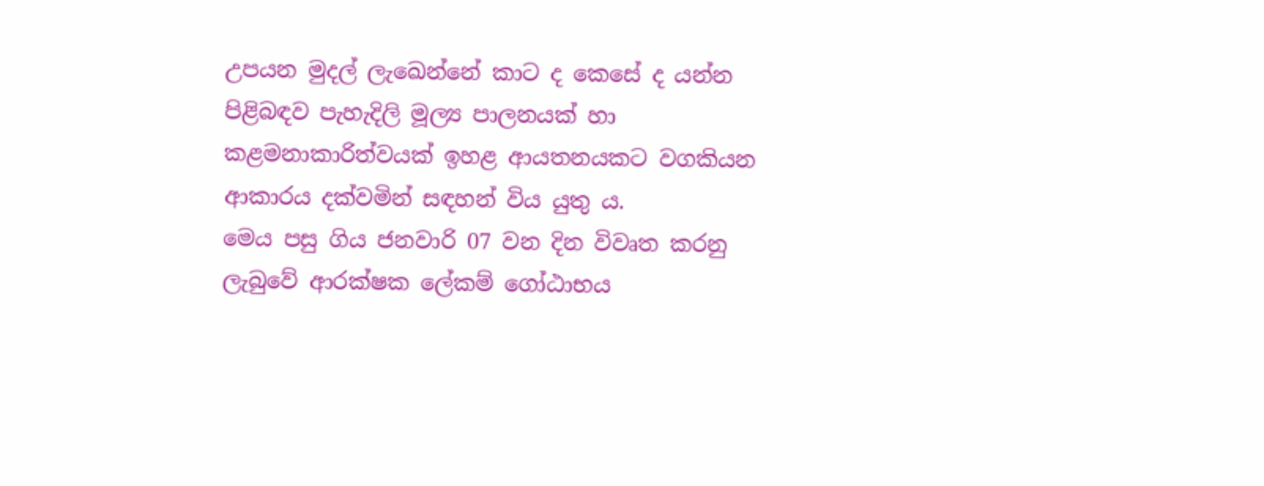උපයන මුදල් ලැඛෙන්නේ කාට ද කෙසේ ද යන්න පිළිබඳව පැහැදිලි මූල්‍ය පාලනයක් හා කළමනාකාරිත්වයක් ඉහළ ආයතනයකට වගකියන ආකාරය දක්වමින් සඳහන් විය යුතු ය.
මෙය පසු ගිය ජනවාරි 07 වන දින විවෘත කරනු ලැබුවේ ආරක්ෂක ලේකම් ගෝඨාභය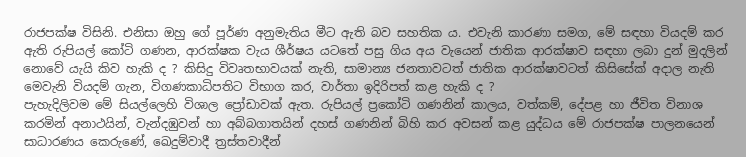රාජපක්ෂ විසිනි. එනිසා ඔහු ගේ පූර්ණ අනුමැතිය මීට ඇති බව සහතික ය. එවැනි කාරණා සමග, මේ සඳහා වියදම් කර ඇති රුපියල් කෝටි ගණන, ආරක්ෂක වැය ශීර්ෂය යටතේ පසු ගිය අය වැයෙන් ජාතික ආරක්ෂාව සඳහා ලබා දුන් මුදලින් නොවේ යැයි කිව හැකි ද ? කිසිදු විවෘතභාවයක් නැති, සාමාන්‍ය ජනතාවටත් ජාතික ආරක්ෂාවටත් කිසිසේක් අදාල නැති මෙවැනි වියදම් ගැන, විගණකාධිපතිට විභාග කර, වාර්තා ඉදිරිපත් කළ හැකි ද ?
පැහැදිලිවම මේ සියල්ලෙහි විශාල ප්‍රෝඩාවක් ඇත. රුපියල් ප්‍රකෝටි ගණනින් කාලය, වත්කම්, දේපළ හා ජීවිත විනාශ කරමින් අනාථයින්, වැන්දඹුවන් හා අබ්බගාතයින් දහස් ගණනින් බිහි කර අවසන් කළ යුද්ධය මේ රාජපක්ෂ පාලනයෙන් සාධාරණය කෙරුණේ, ඛෙදුම්වාදී ත්‍රස්තවාදීන්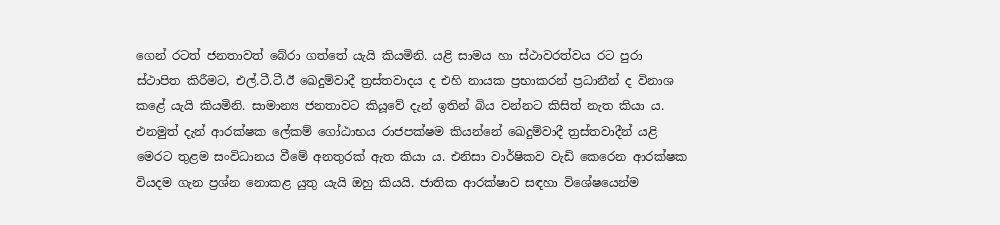ගෙන් රටත් ජනතාවත් බේරා ගත්තේ යැයි කියමිනි. යළි සාමය හා ස්ථාවරත්වය රට පුරා ස්ථාපිත කිරීමට, එල්.ටී.ටී.ඊ ඛෙදුම්වාදී ත්‍රස්තවාදය ද එහි නායක ප්‍රභාකරන් ප්‍රධානීන් ද විනාශ කළේ යැයි කියමිනි. සාමාන්‍ය ජනතාවට කියූවේ දැන් ඉතින් බිය වන්නට කිසිත් නැත කියා ය.
එනමුත් දැන් ආරක්ෂක ලේකම් ගෝඨාභය රාජපක්ෂම කියන්නේ ඛෙදුම්වාදී ත්‍රස්තවාදීන් යළි මෙරට තුළම සංවිධානය වීමේ අනතුරක් ඇත කියා ය. එනිසා වාර්ෂිකව වැඩි කෙරෙන ආරක්ෂක වියදම ගැන ප්‍රශ්න නොකළ යුතු යැයි ඔහු කියයි. ජාතික ආරක්ෂාව සඳහා විශේෂයෙන්ම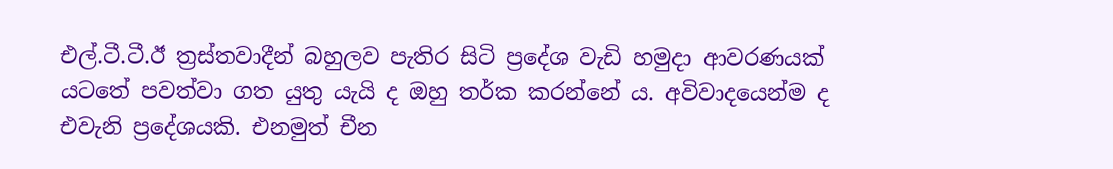එල්.ටී.ටී.ඊ ත්‍රස්තවාදීන් බහුලව පැතිර සිටි ප්‍රදේශ වැඩි හමුදා ආවරණයක් යටතේ පවත්වා ගත යුතු යැයි ද ඔහු තර්ක කරන්නේ ය. අවිවාදයෙන්ම ද එවැනි ප්‍රදේශයකි. එනමුත් චීන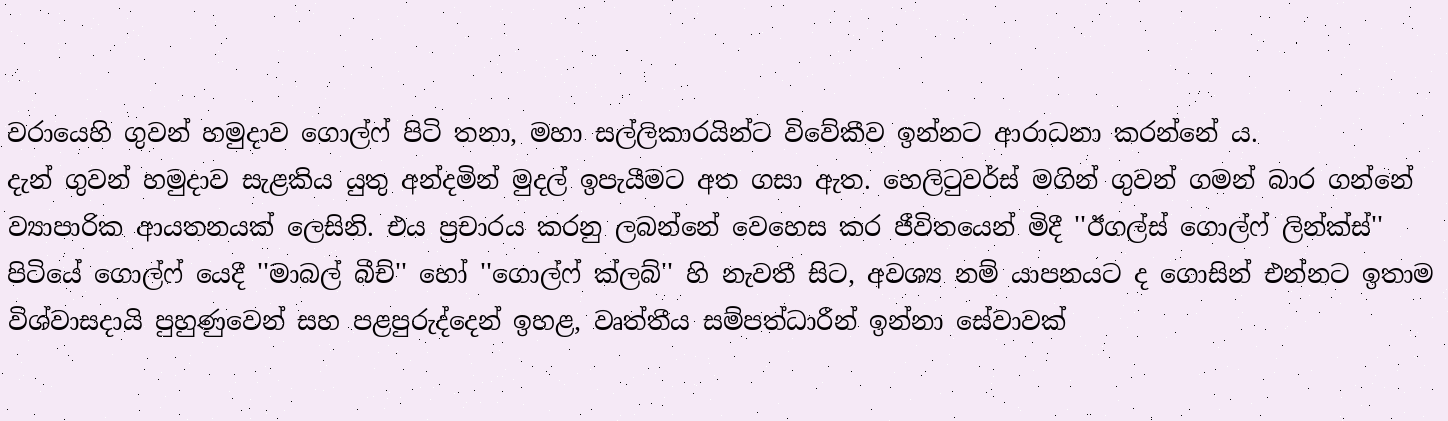වරායෙහි ගුවන් හමුදාව ගොල්ෆ් පිටි තනා, මහා සල්ලිකාරයින්ට විවේකීව ඉන්නට ආරාධනා කරන්නේ ය.
දැන් ගුවන් හමුදාව සැළකිය යුතු අන්දමින් මුදල් ඉපැයීමට අත ගසා ඇත. හෙලිටුවර්ස් මගින් ගුවන් ගමන් බාර ගන්නේ ව්‍යාපාරික ආයතනයක් ලෙසිනි. එය ප්‍රචාරය කරනු ලබන්නේ වෙහෙස කර ජීවිතයෙන් මිදී ''ඊගල්ස් ගොල්ෆ් ලින්ක්ස්'' පිටියේ ගොල්ෆ් යෙදී ''මාබල් බීච්'' හෝ ''ගොල්ෆ් ක්ලබ්'' හි නැවතී සිට, අවශ්‍ය නම් යාපනයට ද ගොසින් එන්නට ඉතාම විශ්වාසදායි පුහුණුවෙන් සහ පළපුරුද්දෙන් ඉහළ, වෘත්තීය සම්පත්ධාරීන් ඉන්නා සේවාවක්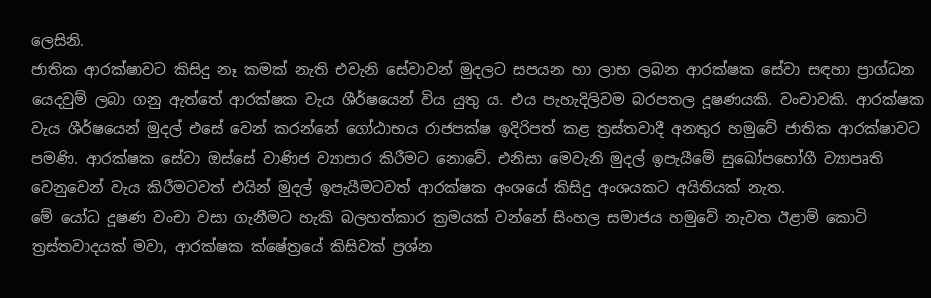ලෙසිනි.
ජාතික ආරක්ෂාවට කිසිදු නෑ කමක් නැති එවැනි සේවාවන් මුදලට සපයන හා ලාභ ලබන ආරක්ෂක සේවා සඳහා ප්‍රාග්ධන යෙදවුම් ලබා ගනු ඇත්තේ ආරක්ෂක වැය ශීර්ෂයෙන් විය යුතු ය. එය පැහැදිලිවම බරපතල දූෂණයකි. වංචාවකි. ආරක්ෂක වැය ශීර්ෂයෙන් මුදල් එසේ වෙන් කරන්නේ ගෝඨාභය රාජපක්ෂ ඉදිරිපත් කළ ත්‍රස්තවාදී අනතුර හමුවේ ජාතික ආරක්ෂාවට පමණි. ආරක්ෂක සේවා ඔස්සේ වාණිජ ව්‍යාපාර කිරීමට නොවේ. එනිසා මෙවැනි මුදල් ඉපැයීමේ සුඛෝපභෝගී ව්‍යාපෘති වෙනුවෙන් වැය කිරීමටවත් එයින් මුදල් ඉපැයීමටවත් ආරක්ෂක අංශයේ කිසිදු අංශයකට අයිතියක් නැත.
මේ යෝධ දූෂණ වංචා වසා ගැනීමට හැකි බලහත්කාර ක්‍රමයක් වන්නේ සිංහල සමාජය හමුවේ නැවත ඊළාම් කොටි ත්‍රස්තවාදයක් මවා, ආරක්ෂක ක්ෂේත්‍රයේ කිසිවක් ප්‍රශ්න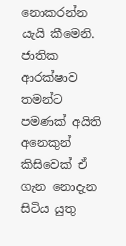නොකරන්න යැයි කීමෙනි. ජාතික ආරක්ෂාව තමන්ට පමණක් අයිති අනෙකුන් කිසිවෙක් ඒ ගැන නොදැන සිටිය යුතු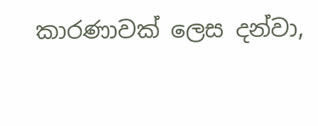කාරණාවක් ලෙස දන්වා,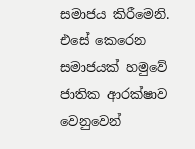සමාජය කිරීමෙනි. එසේ කෙරෙන සමාජයක් හමුවේ ජාතික ආරක්ෂාව වෙනුවෙන්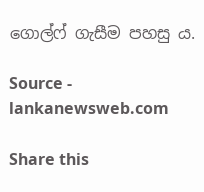ගොල්ෆ් ගැසීම පහසු ය.

Source - lankanewsweb.com

Share this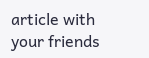article with your friends